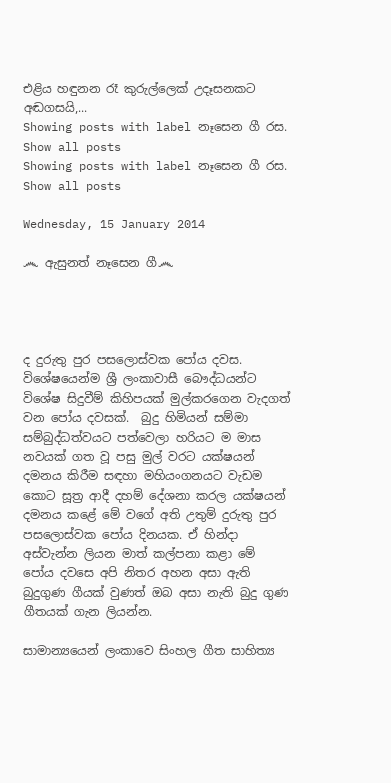එළිය හඳුනන රෑ කුරුල්ලෙක් උදෑසනකට අඬගසයි,...
Showing posts with label නෑසෙන ගී රස. Show all posts
Showing posts with label නෑසෙන ගී රස. Show all posts

Wednesday, 15 January 2014

෴ ඇසුනත් නෑසෙන ගී෴




ද දුරුතු පුර පසලොස්වක පෝය දවස. විශේෂයෙන්ම ශ්‍රී ලංකාවාසී බෞද්ධයන්ට විශේෂ සිදුවීම් කිහිපයක් මුල්කරගෙන වැදගත් වන පෝය දවසක්.  බුදු හිමියන් සම්මා සම්බුද්ධත්වයට පත්වෙලා හරියට ම මාස නවයක් ගත වූ පසු මුල් වරට යක්ෂයන් දමනය කිරීම සඳහා මහියංගනයට වැඩම කොට සූත්‍ර ආදී දහම් දේශනා කරල යක්ෂයන් දමනය කළේ මේ වගේ අති උතුම් දුරුතු පුර පසලොස්වක පෝය දිනයක. ඒ හින්දා අස්වැන්න ලියන මාත් කල්පනා කළා මේ පෝය දවසෙ අපි නිතර අහන අසා ඇති බුදුගුණ ගීයක් වුණත් ඔබ අසා නැති බුදු ගුණ ගීතයක් ගැන ලියන්න.

සාමාන්‍යයෙන් ලංකාවෙ සිංහල ගීත සාහිත්‍ය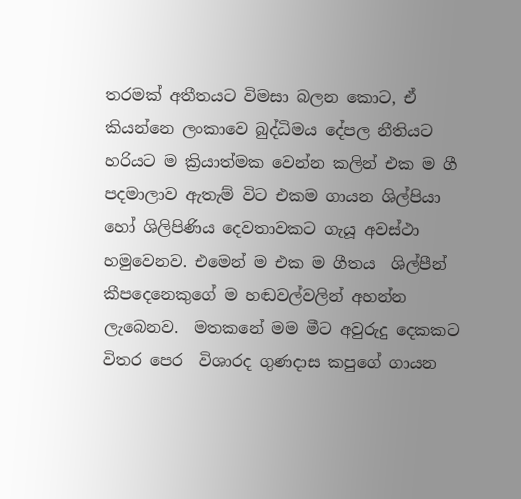තරමක් අතීතයට විමසා බලන කොට, ඒ කියන්නෙ ලංකාවෙ බුද්ධිමය දේපල නීතියට හරියට ම ක්‍රියාත්මක වෙන්න කලින් එක ම ගී පදමාලාව ඇතැම් විට එකම ගායන ශිල්පියා හෝ ශිලිපිණිය දෙවතාවකට ගැයූ අවස්ථා හමුවෙනව. එමෙන් ම එක ම ගීතය  ශිල්පීන් කීපදෙනෙකුගේ ම හඬවල්වලින් අහන්න ලැබෙනව.  මතකනේ මම මීට අවුරුදු දෙකකට විතර පෙර  විශාරද ගුණදාස කපුගේ ගායන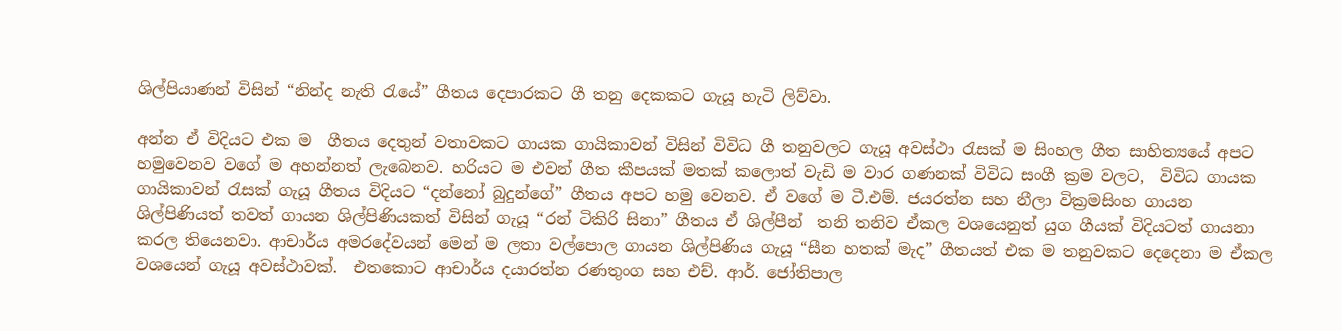ශිල්පියාණන් විසින් “නින්ද නැති රැයේ” ගීතය දෙපාරකට ගී තනු දෙකකට ගැයූ හැටි ලිව්වා.

අන්න ඒ විදිය‍ට එක ම  ගීතය දෙතුන් වතාවකට ගායක ගායිකාවන් විසින් විවිධ ගී තනුවලට ගැයූ අවස්ථා රැසක් ම සිංහල ගීත සාහිත්‍යයේ අපට හමුවෙනව වගේ ම අහන්නත් ලැබෙනව. හරියට ම එවන් ගීත කීපයක් මතක් කලොත් වැඩි ම වාර ගණනක් විවිධ සංගී ක්‍රම වලට,  විවිධ ගායක ගායිකාවන් රැසක් ගැයූ ගීතය විදියට “දන්නෝ බුදුන්ගේ” ගීතය අපට හමු වෙනව. ඒ වගේ ම ටී.එම්. ජයරත්න සහ නීලා වික්‍රමසිංහ ගායන ශිල්පිණියත් තවත් ගායන ශිල්පිණියකත් විසින් ගැයූ “රන් ටිකිරි සිනා” ගීතය ඒ ශිල්පීන්  තනි තනිව ඒකල වශයෙනුත් යුග ගීයක් විදියටත් ගායනා කරල තියෙනවා. ආචාර්ය අමරදේවයන් මෙන් ම ලතා වල්පොල ගායන ශිල්පිණිය ගැයූ “සීන හතක් මැද” ගීතයත් එක ම තනුවකට දෙදෙනා ම ඒකල වශයෙන් ගැයූ අවස්ථාවක්.  එතකොට ආචාර්ය දයාරත්න රණතුංග සහ එච්. ආර්. ජෝතිපාල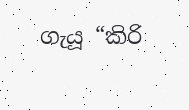ගැයූ “කිරි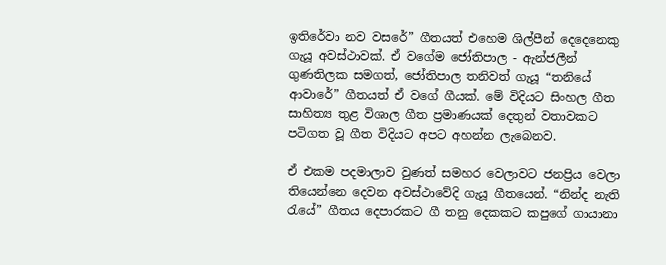ඉතිරේවා නව වසරේ” ගීතයත් එහෙම ශිල්පීන් දෙදෙනෙකු ගැයූ අවස්ථාවක්. ඒ වගේම ජෝතිපාල - ඇන්ජලීන් ගුණතිලක සමගත්, ජෝතිපාල තනිවත් ගැයූ “තනියේ ආවාරේ” ගීතයත් ඒ වගේ ගීයක්. මේ විදියට සිංහල ගීත සාහිත්‍ය තුළ විශාල ගීත ප්‍රමාණයක් දෙතුන් වතාවකට පටිගත වූ ගීත විදියට අපට අහන්න ලැබෙනව.

ඒ ‍එකම පදමාලාව වුණත් ‍සමහර වෙලාවට ජනප්‍රිය වෙලා තියෙන්නෙ දෙවන අවස්ථාවේදි ගැයූ ගීතයෙන්. “නින්ද නැති රැයේ” ගීතය දෙපාරකට ගී තනු දෙකකට කපුගේ ගායානා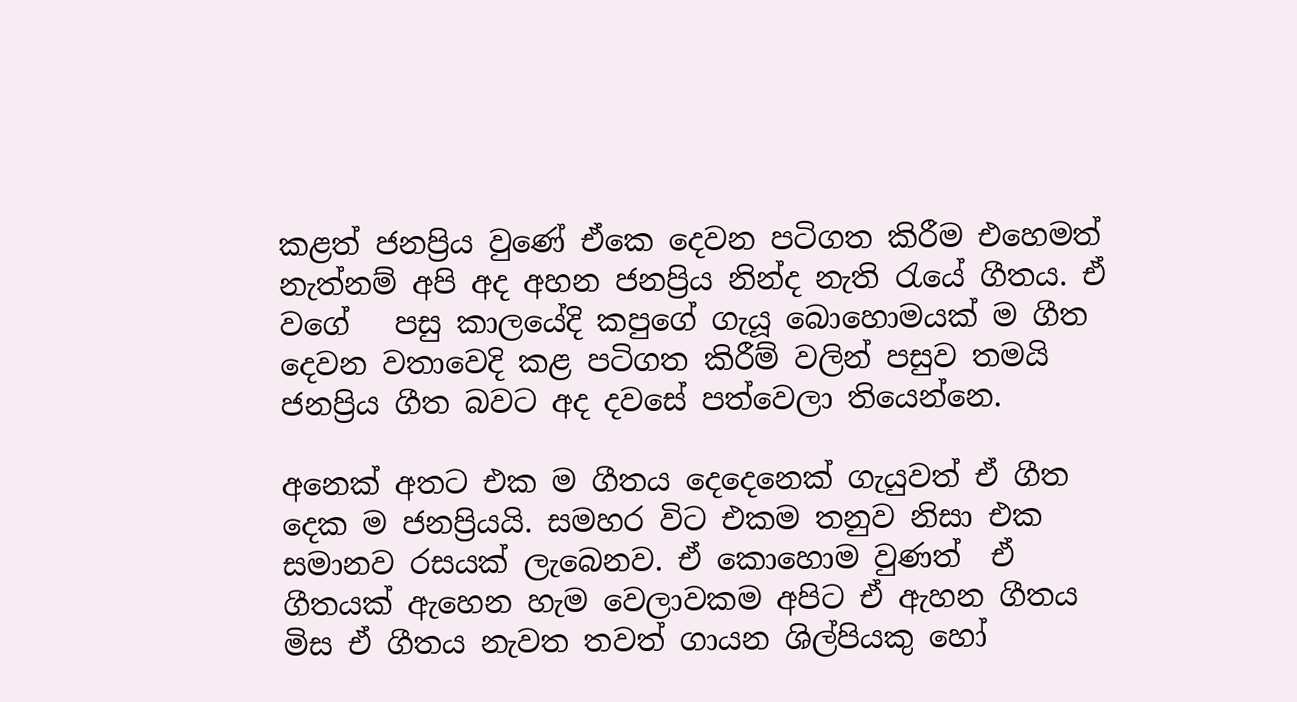කළත් ජනප්‍රිය වුණේ ඒකෙ දෙවන පටිගත කිරීම එහෙමත් නැත්නම් අපි අද අහන ජනප්‍රිය නින්ද නැති රැයේ ගීතය. ඒ වගේ   පසු කාලයේදි කපුගේ ගැයූ බොහොමයක් ම ගීත දෙවන වතාවෙදි කළ පටිගත කිරීම් වලින් පසුව තමයි ජනප්‍රිය ගීත බවට අද දවසේ පත්වෙලා තියෙන්නෙ.

අනෙක් අතට එක ම ගීතය දෙදෙනෙක් ගැයුවත් ඒ ගීත දෙක ම ජනප්‍රියයි. සමහර විට එකම තනුව නිසා එක සමානව රසයක් ලැබෙනව. ඒ කොහොම වුණත්  ඒ ගීතයක් ඇහෙන හැම වෙලාවකම අපිට ඒ ඇහන ගීතය මිස ඒ ගීතය නැවත තවත් ගායන ශිල්පියකු හෝ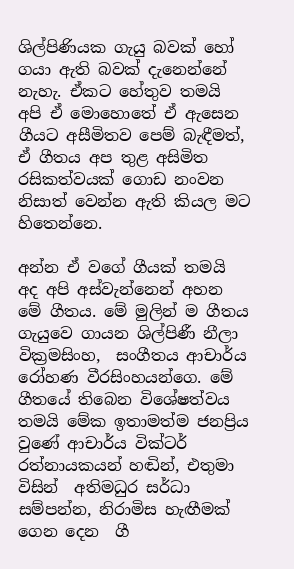ශිල්පිණියක ගැයු බවක් හෝ ගයා ඇති බවක් දැනෙන්නේ නැහැ. ඒකට හේතුව තමයි  අපි ඒ මොහොතේ ඒ ඇසෙන ගීයට අසීමිතව පෙම් බැඳීමත්, ඒ ගීතය අප තුළ අසිමිත රසිකත්වයක් ගොඩ නංවන නිසාත් වෙන්න ඇති කියල මට හිතෙන්නෙ.

අන්න ඒ වගේ ගීයක් තමයි අද අපි අස්වැන්නෙන් අහන මේ ගීතය. මේ මුලින් ම ගීතය ගැයුවෙ ගායන ශිල්පිණී නීලා වික්‍රමසිංහ,  සංගීතය ආචාර්ය රෝහණ වීරසිංහයන්ගෙ. මේ ගීතයේ තිබෙන විශේෂත්වය තමයි මේක ඉතාමත්ම ජනප්‍රිය වුණේ ආචාර්ය වික්ටර් රත්නායකයන් හඬින්, එතුමා විසින්  අතිමධුර සර්ධා සම්පන්න, නිරාමිස හැඟීමක් ගෙන දෙන  ගී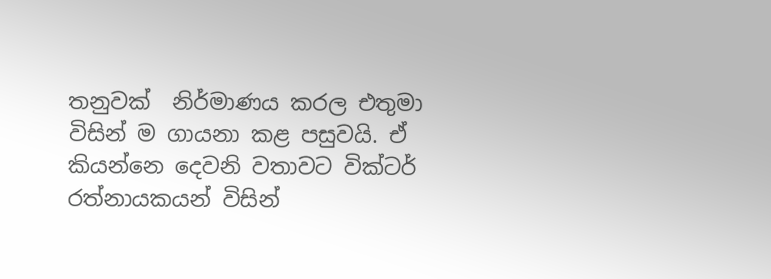තනුවක්  ‍නිර්මාණය කරල එතුමා විසින් ම ගායනා කළ පසුවයි. ඒ කියන්නෙ දෙවනි වතාවට වික්ටර් රත්නායකයන් විසින්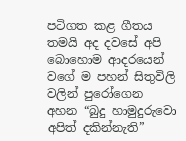පටිගත කළ ගීතය තමයි අද දවසේ අපි බොහොම ආදරයෙන් වගේ ම පහන් සිතුවිලි වලින් පුරෝගෙන අහන “බුදු හාමුදුරුවො අපිත් දකින්නැති”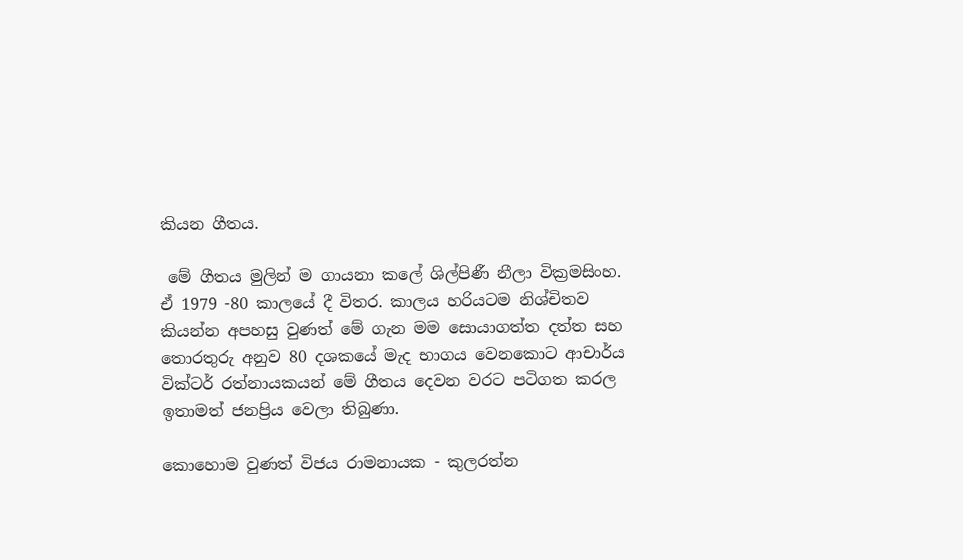කියන ගීතය.

 මේ ගීතය මුලින් ම ගායනා කලේ ශිල්පිණී නීලා වික්‍රමසිංහ. ඒ 1979 -80 කාලයේ දී විතර. කාලය හරියටම නිශ්චිතව කියන්න අපහසු වුණත් මේ ගැන මම සොයාගත්ත දත්ත සහ තොරතුරු අනුව 80 දශකයේ මැද භාගය වෙනකොට ආචාර්ය වික්ටර් රත්නායකයන් මේ ගීතය දෙවන වරට පටිගත කරල ඉතාමත් ජනප්‍රිය වෙලා තිබුණා.

කොහොම වුණත් විජය රාමනායක - කුලරත්න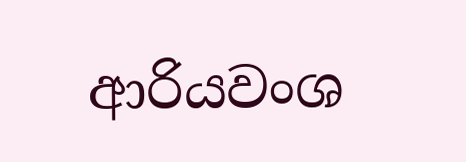ආරියවංශ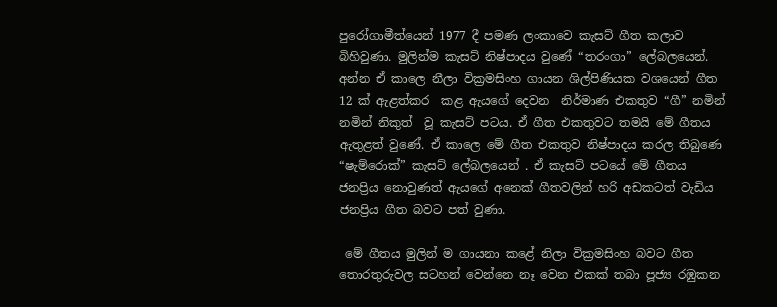පුරෝගාමීත්යෙන් 1977 දී පමණ ලංකාවෙ කැසට් ගීත කලාව බිහිවුණා. මුලින්ම කැසට් නිෂ්පාදය වුණේ “තරංගා” ලේබලයෙන්. අන්න ඒ කාලෙ නීලා වික්‍රමසිංහ ගායන ශිල්පිණියක වශයෙන් ගීත 12 ක් ඇළත්කර  කළ ‍ඇයගේ දෙවන  නිර්මාණ එකතුව “ගී” නමින් නමින් නිකුත්  වූ කැසට් පටය. ඒ ගීත එකතුවට තමයි මේ ගීතය ඇතුළත් වුණේ. ඒ කාලෙ මේ ගීත එකතුව නිෂ්පාදය කරල තිබුණෙ “ෂැම්රොක්” කැසට් ලේබලයෙන් . ඒ කැසට් පටයේ මේ ගීතය ජනප්‍රිය නොවුණත් ඇයගේ අනෙක් ගීතවලින් හරි අඩකටත් වැඩිය ජනප්‍රිය ගීත බවට පත් වුණා.

 මේ ගීතය මුලින් ම ගායනා කළේ නිලා වික්‍රමසිංහ බවට ගීත  තොරතුරුවල සටහන් වෙන්නෙ නෑ වෙන එකක් තබා පූජ්‍ය රඹුකන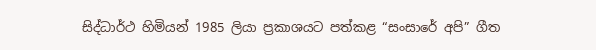සිද්ධාර්ථ හිමියන් 1985 ලියා ප්‍රකාශයට පත්කළ “සංසාරේ අපි” ගීත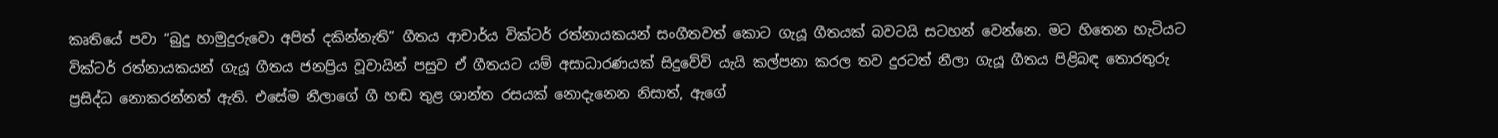කෘතියේ පවා “බුදු හාමුදුරුවො අපිත් දකින්නැති” ගීතය ආචාර්ය වික්ටර් රත්නායකයන් සංගීතවත් කොට ගැයූ ගීතයක් බවටයි සටහන් වෙන්නෙ. මට හිතෙන හැටියට වික්ටර් රත්නායකයන් ගැයූ ගීතය ජනප්‍රිය වූවායින් පසුව ඒ ගීතයට යම් අසාධාරණයක් සිදුවේවි යැයි කල්පනා කරල තව දුරටත් නීලා ගැයූ ගීතය පිළිබඳ තොරතුරු ප්‍රසිද්ධ නොකරන්නත් ඇති. එසේම නීලාගේ ගී හඬ තුළ ශාන්ත රසයක් නොදැනෙන නිසාත්, ඇගේ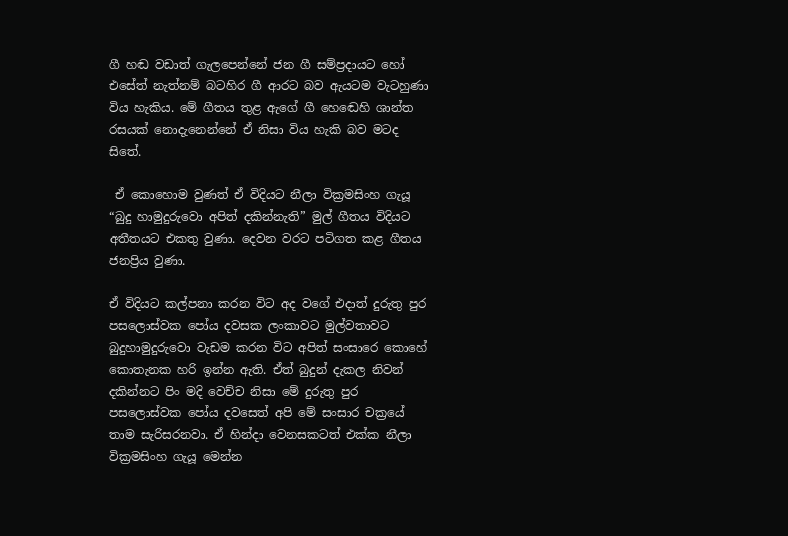ගී හඬ වඩාත් ගැලපෙන්නේ ජන ගී සම්ප්‍රදායට හෝ එසේත් නැත්නම් බටහිර ගී ආරට බව ඇයටම වැටහුණා විය හැකිය. මේ ගීතය තුළ ඇගේ ගී හ‍ෙඬෙහි ශාන්ත රසයක් නොදැනෙන්නේ ඒ නිසා විය හැකි බව මටද සිතේ.

 ඒ කොහොම වුණත් ඒ විදියට නීලා වික්‍රමසිංහ ගැයූ “බුදු හාමුදුරුවො අපිත් දකින්නැති” මුල් ගීතය විදියට අතීතයට එකතු වුණා. දෙවන වරට පටිගත කළ ගීතය ජනප්‍රිය වුණා.

ඒ විදියට කල්පනා කරන විට අද වගේ එදාත් දුරුතු පුර පසලොස්වක පෝය දවසක ලංකාවට මුල්වතාවට බුදුහාමුදුරුවො වැඩම කරන විට අපිත් සංසාරෙ කොහේ කොතැනක හරි ඉන්න ඇති. ඒත් බුදුන් දැකල නිවන් දකින්නට පිං මදි වෙච්ච නිසා මේ දුරුතු පුර පසලොස්වක පෝය දවසෙත් අපි මේ සංසාර චක්‍රයේ තාම සැරිසරනවා. ඒ හින්දා වෙනසකටත් එක්ක නීලා වික්‍රමසිංහ ගැයූ මෙන්න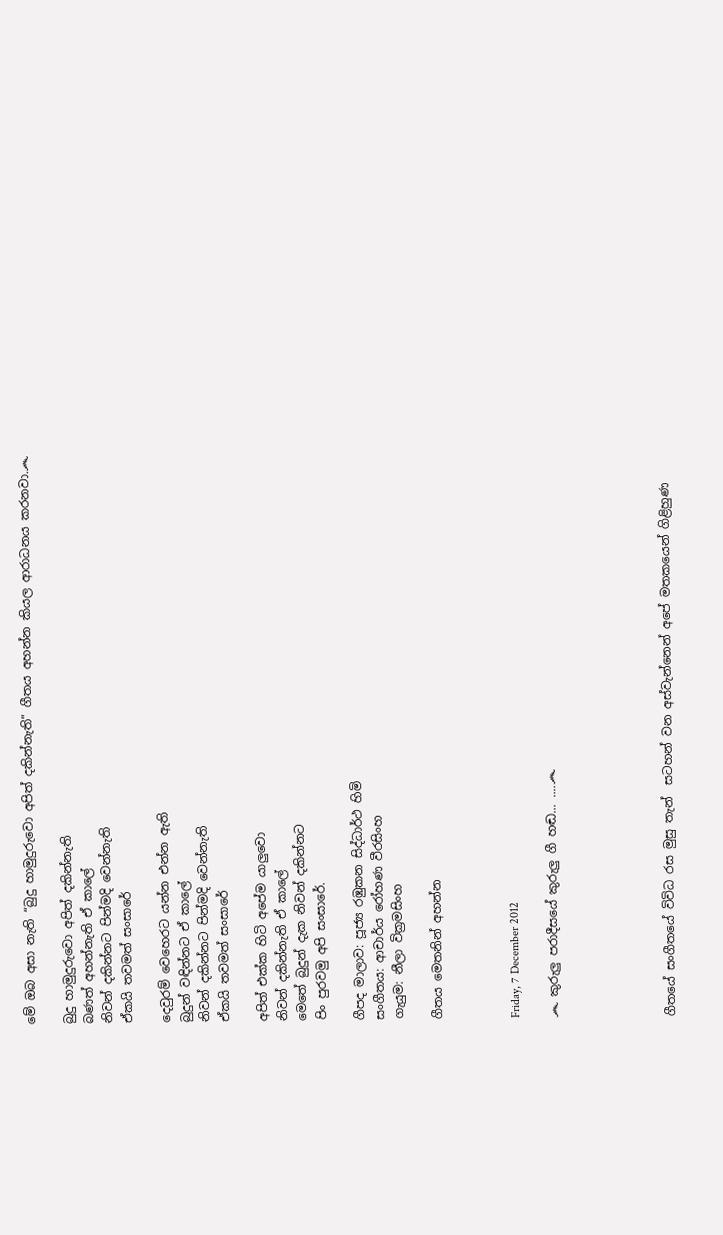මේ ඔබ අසා නැති “බුදු හාමුදුරුවො අපිත් දකින්නැති” ගීතය අහන්න කියල ආරාධනය කරනවා.෴

බුදු හාමුදුරුවො අපිත් දකින්නැති
බණත් අහන්නැති ඒ කාලේ
නිවන් දකින්නට පින්මදි වෙන්නැති
ඒකයි තවමත් සංසාරේ

දෙවුරම් වෙහෙරට යන්න එන්න ඇති
බුදුන් වඳින්නට ඒ කාලේ
නිවන් දකින්නට පින්මදි වෙන්නැති
ඒකයි තවමත් සංසාරේ

අපිත් එක්ක හිටි අපේම යාලුවො
නිවන් දකින්නැති ඒ කාලේ
මෙතේ බුදුන් දැක නිවන් දකින්නට
පිං පුරවමු අපි සංසාරේ.

ගීපද මාලාව: පූජ්‍ය රඹුකන සිද්ධාර්ථ හිමි
සංගීතය: ආචාර්ය රෝහණ වීරසිංහ
ගැයුම: නීලා වික්‍රමසිංහ

ගීතය මෙතනින් අහන්න



Friday, 7 December 2012

෴ කුරුලු පරාදීසයේ කුරුලු ගී හඬ... ....෴





ගීතයේ සංගීතයේ විවිධ රස මුසු තැන්  සටහන් වන අස්වැන්නෙන් අපේ මතකයෙන් ගිළිහුණ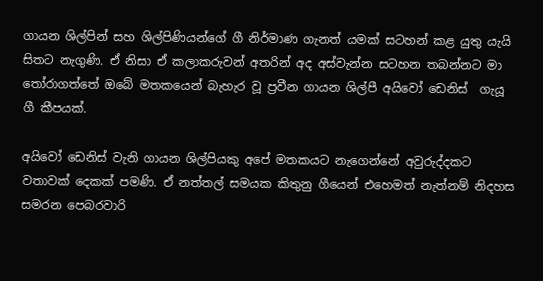ගායන ශිල්පින් සහ ශිල්පිණියන්ගේ ගී නිර්මාණ ගැනත් යමක් සටහන් කළ යුතු යැයි සිතට නැගුණි. ඒ නිසා ඒ කලාකරුවන් අතරින් අද අස්වැන්න සටහන තබන්නට මා තෝරාගත්තේ ඔබේ මතකයෙන් බැහැර වූ ප්‍රවීන ගායන ශිල්පී අයිවෝ ඩෙනිස්  ගැයූ ගී කීපයක්.

අයිවෝ ඩෙනිස් වැනි ගායන ශිල්පියකු අපේ මතකයට නැගෙන්නේ අවුරුද්දකට වතාවක් දෙකක් පමණි. ඒ නත්තල් සමයක කිතුනු ගීයෙන් එහෙමත් නැත්නම් නිදහස සමරන පෙබරවාරි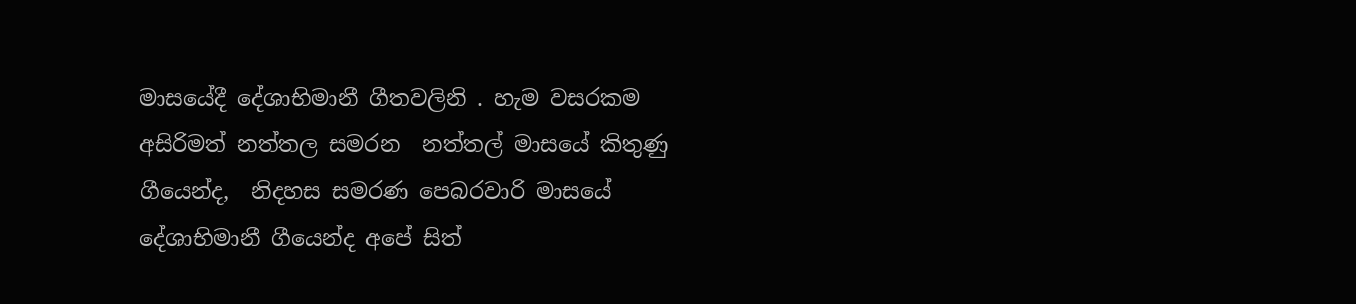මාසයේදී දේශාභිමානී ගීතවලිනි . හැම වසරකම අසිරිමත් නත්තල සමරන  නත්තල් මාසයේ කිතුණු ගීයෙන්ද,  නිදහස සමරණ පෙබරවාරි මාසයේ දේශාභිමානී ගීයෙන්ද අපේ සිත්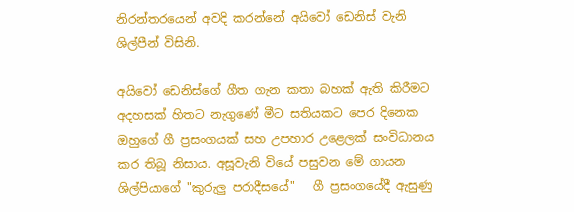නිරන්තරයෙන් අවදි කරන්නේ අයිවෝ ඩෙනිස් වැනි ශිල්පීන් විසිනි.

අයිවෝ ඩෙනිස්ගේ ගීත ගැන කතා බහක් ඇති කිරීමට  අදහසක් හිතට නැගුණේ මීට සතියකට පෙර දිනෙක ඔහුගේ ගී ප්‍රසංගයක් සහ උපහාර උළෙලක් සංවිධානය කර තිබූ නිසාය. අසූවැනි වියේ පසුවන මේ ගායන ශිල්පියාගේ "කුරුලු පරාදීසයේ"   ගී ප්‍රසංගයේදී ඇසුණු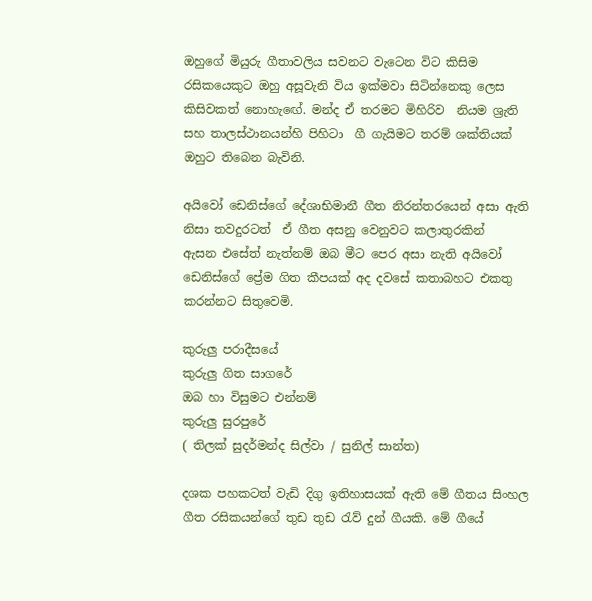ඔහුගේ මියුරු ගීතාවලිය සවනට වැටෙන විට කිසිම රසිකයෙකුට ඔහු අසූවැනි විය ඉක්මවා සිටින්නෙකු ලෙස කිසිවකත් නොහැ‍ඟේ. මන්ද ඒ තරමට මිහිරිව  නියම ශ්‍රැති සහ තාලස්ථානයන්හි පිහිටා  ගී ගැයිමට තරම් ශක්තියක් ඔහුට තිබෙන බැවිනි.

අයිවෝ ඩෙනිස්ගේ දේශාභිමානී ගීත නිරන්තරයෙන් අසා ඇති නිසා තවදුරටත්  ඒ ගීත අසනු වෙනුවට කලාතුරකින් ඇසන ‍එසේත් නැත්නම් ඔබ මීට පෙර අසා නැති අයිවෝ ඩෙනිස්ගේ ප්‍රේම ගිත කීපයක් අද දවසේ කතාබහට එකතු කරන්නට සිතුවෙමි.

කුරුලු පරාදීසයේ
කුරුලු ගිත සාගරේ
ඔබ හා විසුමට එන්නම්
කුරුලු සුරපුරේ
( තිලක් සුදර්මන්ද සිල්වා / සුනිල් සාන්ත)

දශක පහකටත් වැඩි දිගු ඉතිහාසයක් ඇති මේ ගීතය සිංහල ගීත රසිකයන්ගේ තුඩ තුඩ රැව් දුන් ගීයකි. මේ ගීයේ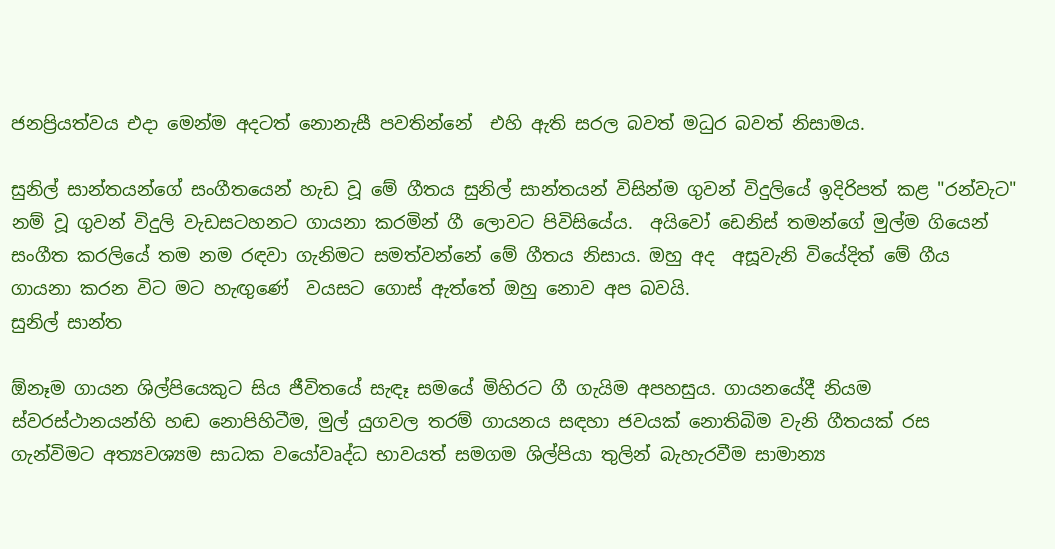ජනප්‍රියත්වය එදා මෙන්ම අදටත් නොනැසී පවතින්නේ  එහි ඇති සරල බවත් මධුර බවත් නිසාමය.

සුනිල් සාන්තයන්ගේ සංගීතයෙන් හැඩ වූ මේ ගීතය සුනිල් සාන්තයන් විසින්ම ගුවන් විදුලියේ ඉදිරිපත් කළ "රන්වැට" නම් වූ ගුවන් විදුලි වැඩසටහනට ගායනා කරමින් ගී ලොවට පිවිසියේය.  අයිවෝ ඩෙනිස් තමන්ගේ මුල්ම ගියෙන් සංගීත කරලියේ තම නම රඳවා ගැනිමට සමත්වන්නේ මේ ගීතය නිසාය. ඔහු අද  අසූවැනි වියේදිත් මේ ගීය ගායනා කරන විට මට හැඟුණේ  වයසට ගොස් ඇත්තේ ඔහු නොව අප බවයි.
සුනිල් සාන්ත

ඕනෑම ගායන ශිල්පියෙකුට සිය ජීවිතයේ සැඳෑ සමයේ මිහිරට ගී ගැයිම අපහසුය. ගායනයේදී නියම ස්වරස්ථානයන්හි හඬ නොපිහිටීම, මුල් යුගවල තරම් ගායනය සඳහා ජවයක් නොතිබිම වැනි ගීතයක් රස ගැන්විමට අත්‍යවශ්‍යම සාධක වයෝවෘද්ධ භාවයත් සමගම ශිල්පියා තුලින් බැහැරවීම සාමාන්‍ය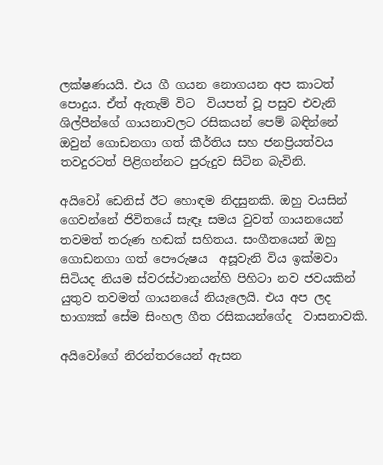ලක්ෂණයයි. එය ගී ගයන නොගයන අප කාටත් පොදුය. ඒත් ඇතැම් විට  වියපත් වූ පසුව එවැනි ශිල්පීන්ගේ ගායනාවලට රසිකයන් පෙම් බඳින්නේ ඔවුන් ගොඩනගා ගත් කීර්තිය සහ ජනප්‍රියත්වය තවදුරටත් පිළිගන්නට පුරුදුව සිටින බැවිනි.

අයිවෝ ඩෙනිස් ඊට හොඳම නිදසුනකි. ඔහු වයසින් ගෙවන්නේ ජිවිතයේ සැඳෑ සමය වුවත් ගායනයෙන් තවමත් තරුණ හඬක් සහිතය. සංගීතයෙන් ඔහු ගොඩනගා ගත් පෞරුෂය  අසූවැනි විය ඉක්මවා සිටියද නියම ස්වරස්ථානයන්හි පිහිටා නව ජවයකින් යුතුව තවමත් ගායනයේ නියැලෙයි. එය අප ලද භාග්‍යක් සේම සිංහල ගීත රසිකයන්ගේද  වාසනාවකි.

අයිවෝගේ නිරන්තරයෙන් ඇසන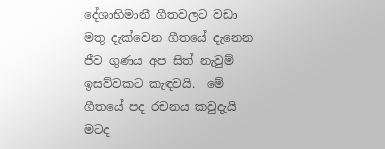දේශාභිමානී ගීතවලට වඩා මතු දැක්වෙන ගීතයේ දැනෙන ජීව ගුණය අප සිත් නැවුම් ඉසව්වකට කැඳවයි.  මේ ගීතයේ පද රචනය කවුදැයි මටද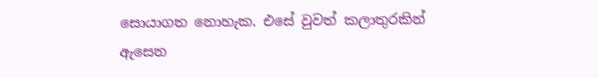සොයාගත නොහැක. එසේ වුවත් කලාතුරකින් ඇසෙන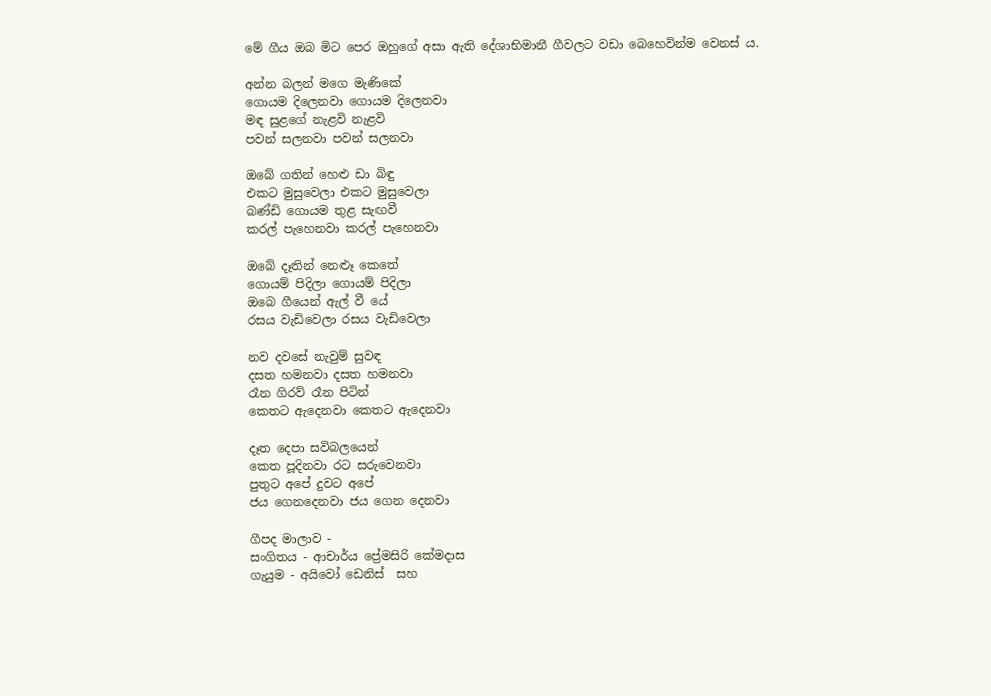මේ ගීය ඔබ මිට පෙර ඔහුගේ අසා ඇති දේශාභිමානී ගීවලට වඩා බෙහෙවින්ම වෙනස් ය.

අන්න බලන් මගෙ මැණිකේ
ගොයම දිලෙනවා ගොයම දිලෙනවා
මඳ සුළගේ නැළවි නැළවි
පවන් සලනවා පවන් සලනවා

ඔබේ ගතින් හෙළු ඩා බිඳු
එකට මුසුවෙලා එකට මුසුවෙලා
බණ්ඩි ගොයම තුළ සැඟවී
කරල් පැහෙනවා කරල් පැහෙනවා

ඔබේ දෑතින් නෙළූ කෙතේ
ගොයම් පිදිලා ගොයම් පිදිලා
ඔබෙ ගීයෙන් ඇල් වී යේ
රසය වැඩිවෙලා රසය වැඩිවෙලා

නව දවසේ නැවුම් සුවඳ
දසත හමනවා දසත හමනවා
රෑන ගිරව් රෑන පිටින්
කෙතට ඇදෙනවා කෙතට ඇදෙනවා

දෑත දෙපා සවිබලයෙන්
කෙත පූදිනවා රට සරුවෙනවා
පුතුට අපේ දුවට අපේ
ජය ගෙනදෙනවා ජය ගෙන දෙනවා

ගීපද මාලාව -
සංගිතය - ආචාර්ය ප්‍රේමසිරි කේමදාස
ගැයුම - අයිවෝ ඩෙනිස්  සහ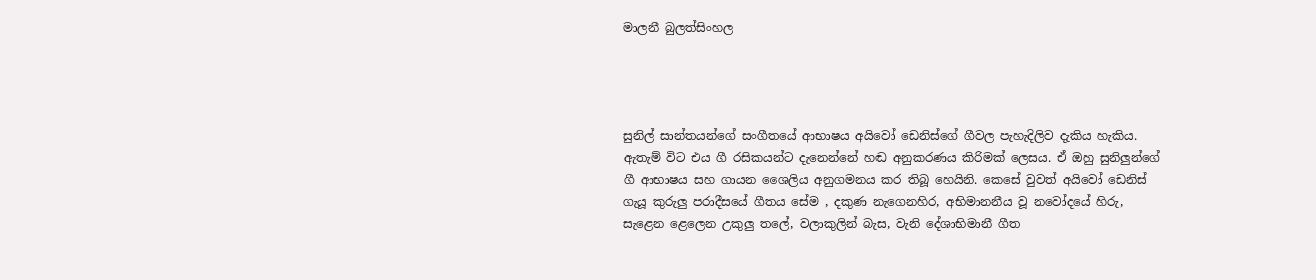මාලනී බුලත්සිංහල




සුනිල් සාන්තයන්ගේ සංගීතයේ ආභාෂය අයිවෝ ඩෙනිස්ගේ ගීවල පැහැදිලිව දැකිය හැකිය. ඇතැම් විට එය ගී රසිකයන්ට දැනෙන්නේ හඬ අනුකරණය කිරිමක් ලෙසය. ඒ ඔහු සුනිලුන්ගේ ගී ආභාෂය සහ ගායන ශෛලිය අනුගමනය කර තිබූ හෙයිනි. කෙසේ වුවත් අයිවෝ ඩෙනිස් ගැයූ කුරුලු පරාදීසයේ ගීතය සේම , දකුණ නැගෙනහිර, අභිමානනීය වූ නවෝදයේ හිරු, සැළෙන ළෙලෙන උකුලු තලේ, වලාකුලින් බැස, වැනි දේශාභිමානී ගීත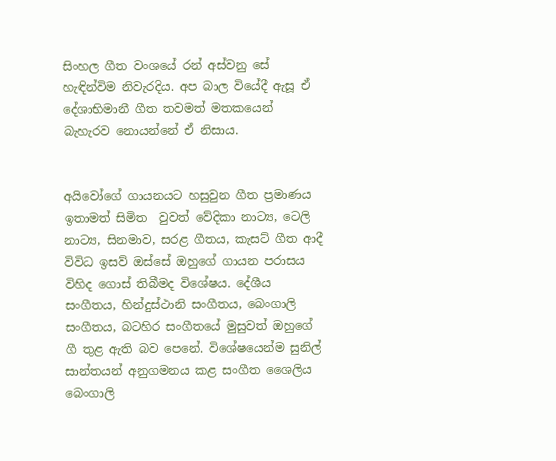සිංහල ගීත වංශයේ රන් අස්වනු සේ හැඳින්විම නිවැරදිය. අප බාල වියේදී ඇසූ ඒ දේශාභිමානී ගීත තවමත් මතකයෙන් බැහැරව නොයන්නේ ඒ නිසාය.


අයිවෝගේ ගායනයට හසුවුන ගීත ප්‍රමාණය ඉතාමත් සිමිත  වුවත් වේදිකා නාට්‍ය, ටෙලි නාට්‍ය, සිනමාව, සරළ ගීතය, කැසට් ගීත ආදී  විවිධ ඉසව් ඔස්සේ ඔහුගේ ගායන පරාසය විහිද ගොස් තිබීමද විශේෂය. දේශීය සංගීතය, හින්දුස්ථානි සංගීතය, බෙංගාලි සංගීතය, බටහිර සංගීතයේ මුසුවත් ඔහුගේ ගී තුළ ඇති බව පෙනේ. විශේෂයෙන්ම සුනිල් සාන්තයන් අනුගමනය කළ සංගීත ශෛලිය බෙංගාලි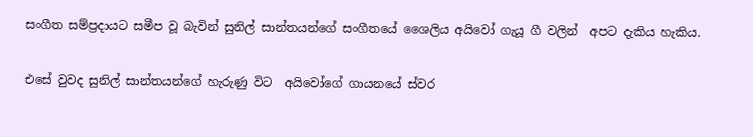සංගීත සම්ප්‍රදායට සමීප වූ බැවින් සුනිල් සාන්තයන්ගේ සංගීතයේ ශෛලිය අයිවෝ ගැයූ ගී වලින්  අපට දැකිය හැකිය.

එසේ වුවද සුනිල් සාන්තයන්ගේ හැරුණු විට  අයිවෝගේ ගායනයේ ස්වර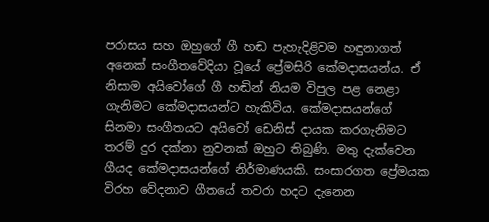පරාසය සහ ඔහුගේ ගී හඬ පැහැදිළිවම හඳුනාගත් අනෙක් සංගීතවේදියා වූයේ ප්‍රේමසිරි කේමදාසයන්ය. ඒ නිසාම අයිවෝගේ ගී හඬින් නියම විපුල පළ නෙළා ගැනිමට කේමදාසයන්ට හැකිවිය. කේමදාසයන්ගේ සිනමා සංගීතයට අයිවෝ ඩෙනිස් දායක කරගැනිමට තරම් දුර දක්නා නුවනක් ඔහුට තිබුණි. මතු දැක්වෙන ගීයද කේමදාසයන්ගේ නිර්මාණයකි. සංසාරගත ප්‍රේමයක විරහ වේදනාව ගීතයේ තවරා හදට දැනෙන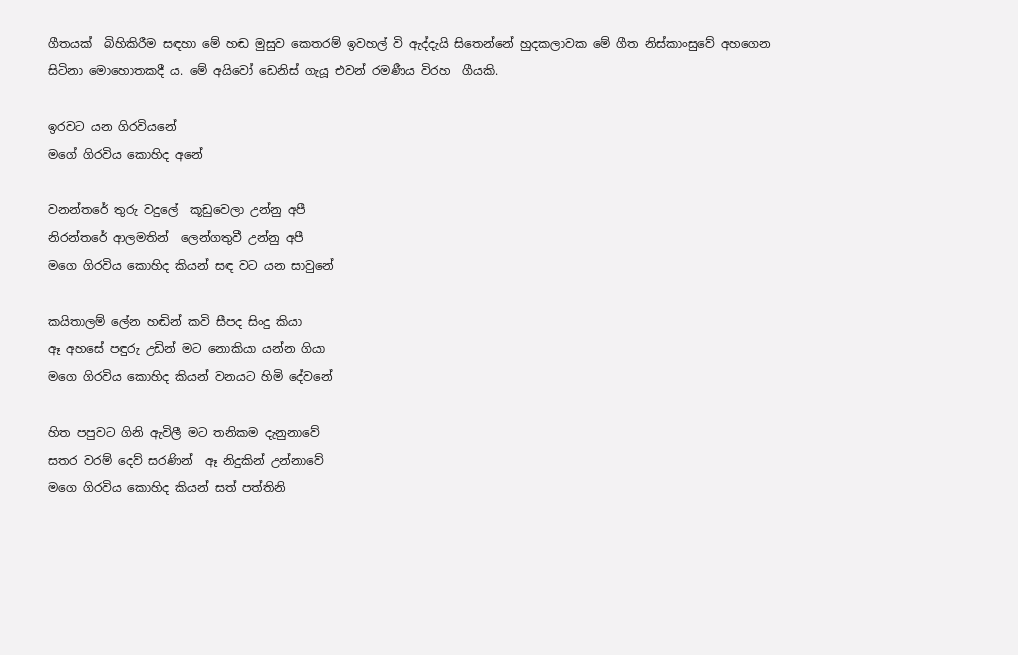ගීතයක්  බිහිකිරීම සඳහා මේ හඬ මුසුව කෙතරම් ඉවහල් වි ඇද්දැයි සිතෙන්නේ හුදකලාවක මේ ගීත නිස්කාංසුවේ අහගෙන සිටිනා මොහොතකදී ය. මේ අයිවෝ ඩෙනිස් ගැයූ එවන් රමණීය විරහ  ගීයකි.

ඉරවට යන ගිරවියනේ
මගේ ගිරවිය කොහිද අනේ

වනන්තරේ තුරු වදුලේ  කූඩුවෙලා උන්නු අපී
නිරන්තරේ ආලමතින්  ලෙන්ගතුවී උන්නු අපී
මගෙ ගිරවිය කොහිද කියන් සඳ වට යන සාවුනේ

කයිතාලම් ලේන හඬින් කවි සීපද සිංදු කියා
ඈ අහසේ පඳුරු උඩින් මට නොකියා යන්න ගියා
මගෙ ගිරවිය කොහිද කියන් වනයට හිමි දේවනේ

හිත පපුවට ගිනි ඇවිලී මට තනිකම දැනුනාවේ
සතර වරම් දෙව් සරණින්  ඈ නිදුකින් උන්නාවේ
මගෙ ගිරවිය කොහිද කියන් සත් පත්තිනි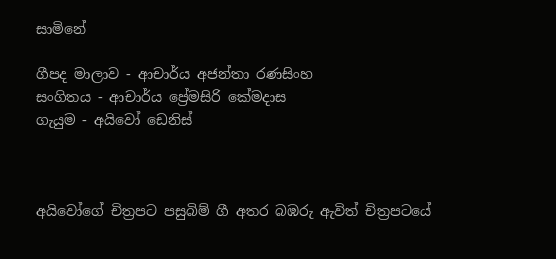සාමිනේ

ගීපද මාලාව - ආචාර්ය අජන්තා රණසිංහ
සංගිතය - ආචාර්ය ප්‍රේමසිරි කේමදාස
ගැයුම - අයිවෝ ඩෙනිස්



අයිවෝගේ චිත්‍රපට පසුබිම් ගී අතර බඹරු ඇවිත් චිත්‍රපටයේ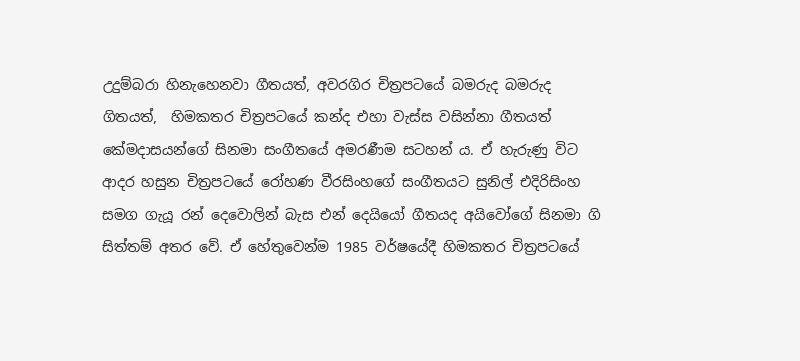උදුම්බරා හිනැහෙනවා ගීතයත්, අවරගිර චිත්‍රපටයේ බමරුද බමරුද ගිතයත්,  හිමකතර චිත්‍රපටයේ කන්ද එහා වැස්ස වසින්නා ගීතයත් කේමදාසයන්ගේ සිනමා සංගී‍තයේ අමරණීම සටහන් ය. ඒ හැරුණු විට ආදර හසුන චිත්‍රපටයේ රෝහණ වීරසිංහගේ සංගීතයට සුනිල් එදිරිසිංහ සමග ගැයූ රන් දෙවොලින් බැස එන් දෙයියෝ ගීතයද අයිවෝගේ සිනමා ගි සිත්තම් අතර වේ. ඒ හේතුවෙන්ම 1985 වර්ෂයේදී හිමකතර චිත්‍රපටයේ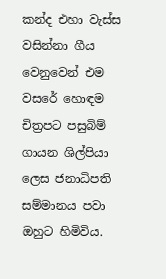කන්ද එහා වැස්ස වසින්නා ගීය වෙනුවෙන් එම වසරේ හොඳම චිත්‍රපට පසුබිම් ගායන ශිල්පියා ලෙස ජනාධිපති සම්මානය පවා ඔහුට හිමිවිය.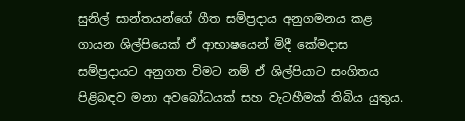සුනිල් සාන්තයන්ගේ ගීත සම්ප්‍රදාය අනුගමනය කළ ගායන ශිල්පියෙක් ඒ ආභාෂයෙන් මිදී කේමදාස සම්ප්‍රදායට අනුගත විමට නම් ඒ ශිල්පියාට සංගිතය පිළිබඳව මනා අවබෝධයක් සහ වැටහීමක් තිබිය යුතුය.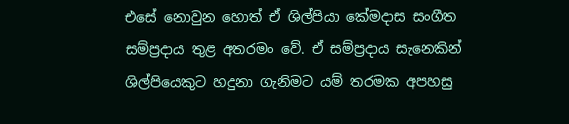එසේ නොවුන හොත් ඒ ශිල්පියා කේමදාස සංගීත සම්ප්‍රදාය තුළ අතරමං වේ. ඒ සම්ප්‍රදාය සැනෙකින් ශිල්පියෙකුට හදුනා ගැනිමට යම් තරමක අපහසු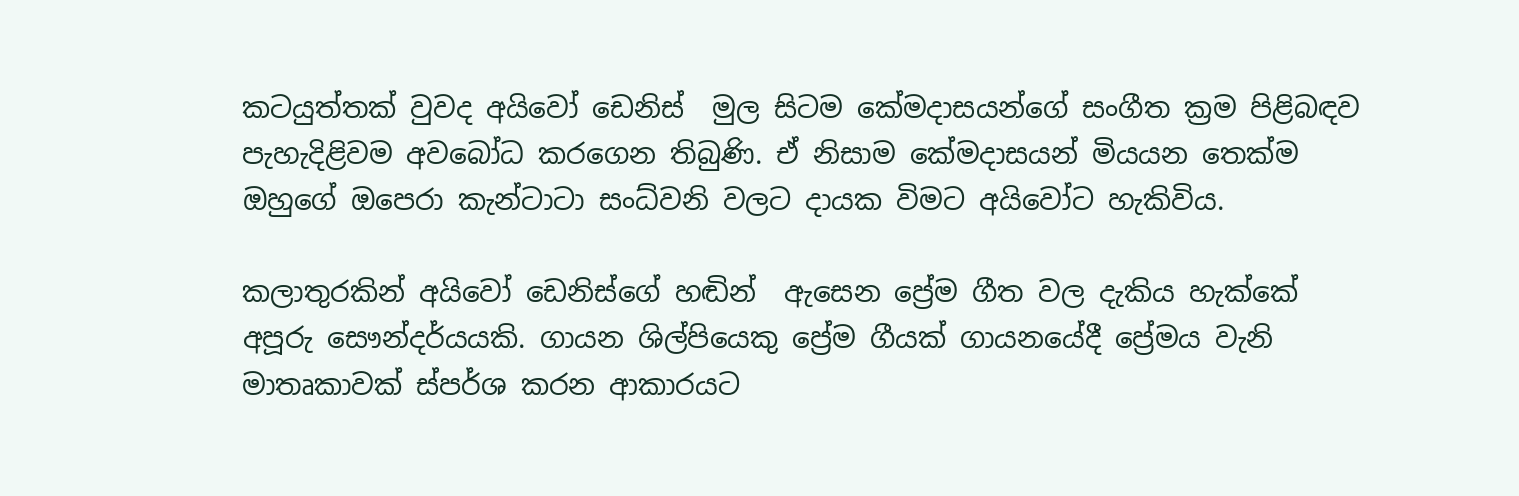කටයුත්තක් වුවද අයිවෝ ඩෙනිස්  මුල සිටම කේමදාසයන්ගේ සංගීත ක්‍රම පිළිබඳව පැහැදිළිවම අවබෝධ කරගෙන තිබුණි. ඒ නිසාම කේමදාසයන් මියයන තෙක්ම ඔහුගේ ඔපෙරා කැන්ටාටා සංධ්වනි වලට දායක විමට අයිවෝට හැකිවිය.

කලාතුරකින් අයිවෝ ඩෙනිස්ගේ හඬින්  ඇසෙන ප්‍රේම ගීත වල දැකිය හැක්කේ අපූරු සෞන්දර්යයකි. ගායන ශිල්පියෙකු ප්‍රේම ගීයක් ගායනයේදී ප්‍රේමය වැනි මාතෘකාවක් ස්පර්ශ කරන ආකාරයට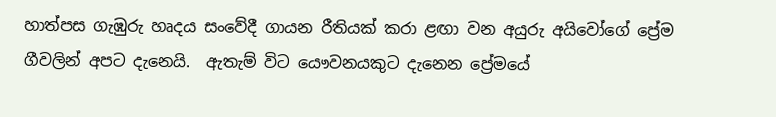හාත්පස ගැඹුරු හෘදය සංවේදී ගායන රීතියක් කරා ළඟා වන අයුරු අයිවෝගේ ප්‍රේම ගීවලින් අපට දැනෙයි.  ඇතැම් විට යෞවනයකුට දැනෙන ප්‍රේමයේ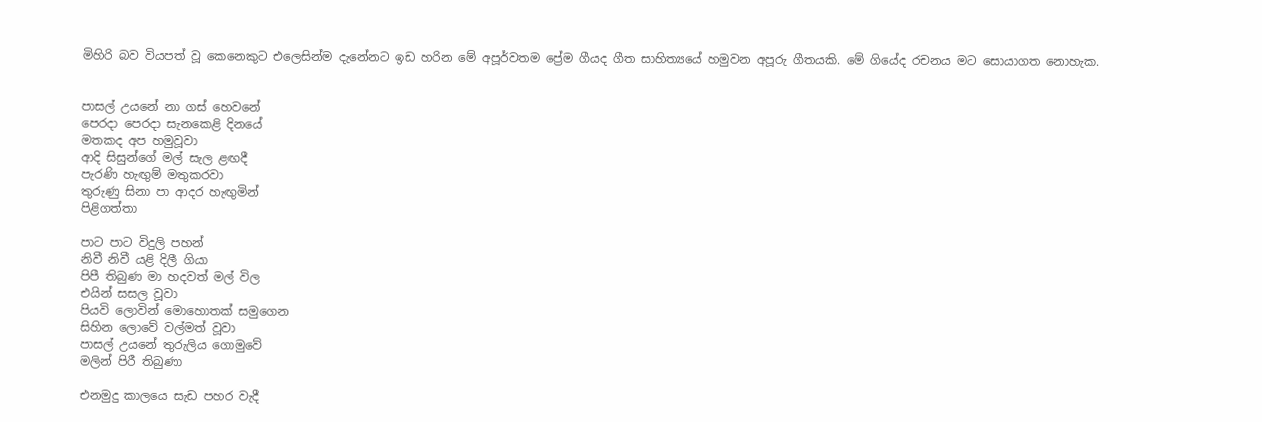මිහිරි බව වියපත් වූ කෙනෙකු‍ට එලෙසින්ම දැනේනට ඉඩ හරින මේ අපූර්වතම ප්‍රේම ගීයද ගීත සාහිත්‍යයේ හමුවන අපූරු ගීතයකි. මේ ගියේද රචනය මට සොයාගත නොහැක.


පාසල් උයනේ නා ගස් හෙවනේ
පෙරදා පෙරදා සැනකෙළි දිනයේ
මතකද අප හමුවූවා
ආදි සිසුන්ගේ මල් සැල ළඟදී
පැරණි හැඟුම් මතුකරවා
තුරුණු සිනා පා ආදර හැඟුමින්
පිළිගත්තා

පාට පාට විදුලි පහන්
නිවී නිවී යළි දිලී ගියා‍
පිපී තිබුණ මා හදවත් මල් විල
එයින් සසල වූවා
පියවි ලොවින් මොහොතක් සමුගෙන
සිහින ලොවේ වල්මත් වූවා
පාසල් උයනේ තුරුලිය ගොමුවේ
මලින් පිරී තිබුණා

එනමුදු කාලයෙ සැඩ පහර වැදී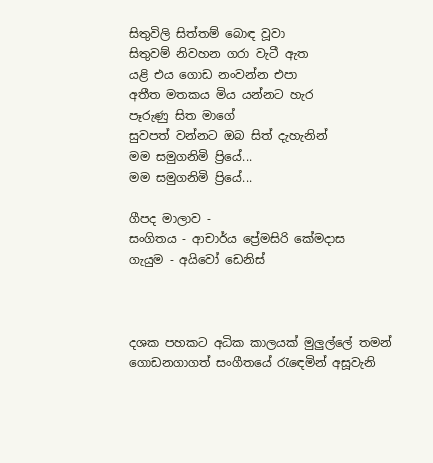සිතුවිලි සිත්තම් බොඳ වූවා
සිතුවම් නිවහන ගරා වැටී ඇත
යළි එය ගොඩ නංවන්න එපා
අතීත මතකය මිය යන්නට හැර
පෑරුණු සිත මාගේ
සුවපත් වන්නට ඔබ සිත් දැහැනින්
මම සමුගනිමි ප්‍රියේ...
මම සමුගනිමි ප්‍රියේ...

ගීපද මාලාව -
සංගිතය - ආචාර්ය ප්‍රේමසිරි කේමදාස
ගැයුම - අයිවෝ ඩෙනිස්



දශක පහකට අධික කාලයක් මුලුල්ලේ තමන් ගොඩනගාගත් සංගීතයේ රැ‍ඳෙමින් අසූවැනි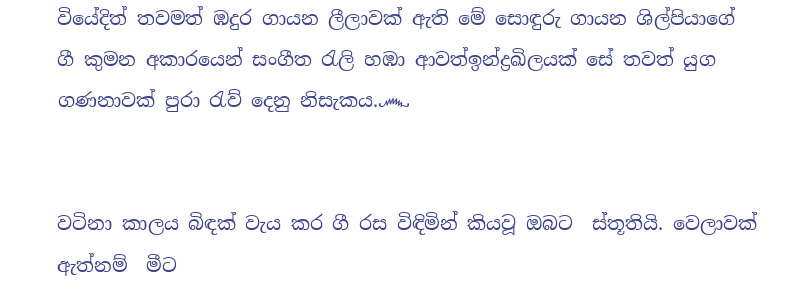වියේදිත් තවමත් ඹදුර ගායන ලීලාවක් ඇති මේ සොඳුරු ගායන ශිල්පියාගේ ගී කුමන අකාරයෙන් සංගීත රැලි හඹා ආවත්ඉන්ද්‍රඛිලයක් සේ තවත් යුග ගණනාවක් පුරා රැව් දෙනු නිසැකය.෴


වටිනා කාලය බිඳක් වැය කර ගී රස විඳිමින් කියවූ ඔබට  ස්තූතියි. වෙලාවක් ඇත්නම්  මීට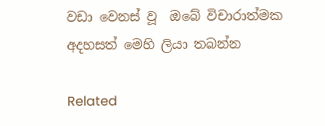වඩා වෙනස් වූ  ඔබේ විචාරාත්මක අදහසත් මෙහි ලියා තබන්න

Related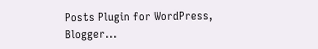Posts Plugin for WordPress, Blogger...